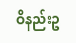ဝိနည်းဥ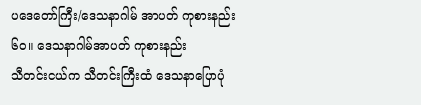ပဒေတော်ကြီး/ဒေသနာဂါမ် အာပတ် ကုစားနည်း
၆၀။ ဒေသနာဂါမ်အာပတ် ကုစားနည်း
သီတင်းငယ်က သီတင်းကြီးထံ ဒေသနာပြောပုံ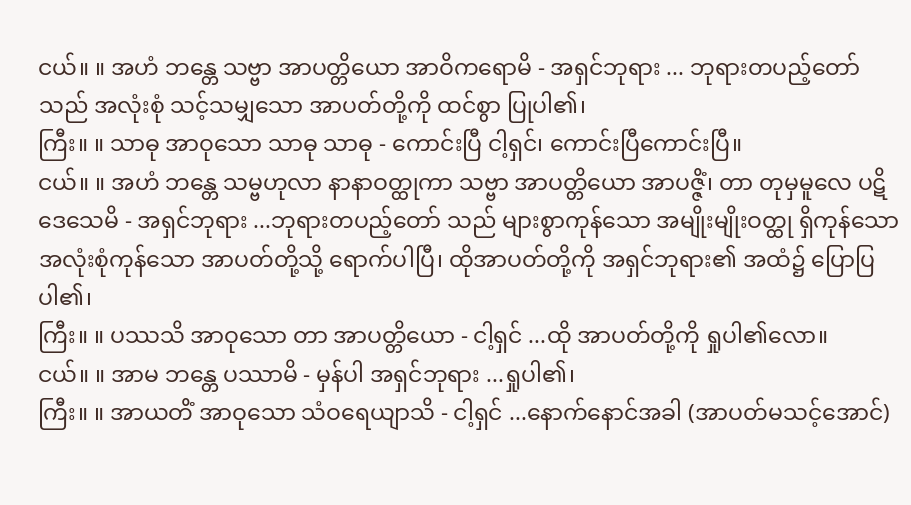ငယ်။ ။ အဟံ ဘန္တေ သဗ္ဗာ အာပတ္တိယော အာဝိကရောမိ - အရှင်ဘုရား ... ဘုရားတပည့်တော်သည် အလုံးစုံ သင့်သမျှသော အာပတ်တို့ကို ထင်စွာ ပြုပါ၏၊
ကြီး။ ။ သာဓု အာဝုသော သာဓု သာဓု - ကောင်းပြီ ငါ့ရှင်၊ ကောင်းပြီကောင်းပြီ။
ငယ်။ ။ အဟံ ဘန္တေ သမ္ဗဟုလာ နာနာဝတ္ထုကာ သဗ္ဗာ အာပတ္တိယော အာပဇ္ဇိံ၊ တာ တုမှမူလေ ပဋိဒေသေမိ - အရှင်ဘုရား ...ဘုရားတပည့်တော် သည် များစွာကုန်သော အမျိုးမျိုးဝတ္ထု ရှိကုန်သော အလုံးစုံကုန်သော အာပတ်တို့သို့ ရောက်ပါပြီ၊ ထိုအာပတ်တို့ကို အရှင်ဘုရား၏ အထံ၌ ပြောပြပါ၏၊
ကြီး။ ။ ပဿသိ အာဝုသော တာ အာပတ္တိယော - ငါ့ရှင် ...ထို အာပတ်တို့ကို ရှုပါ၏လော။
ငယ်။ ။ အာမ ဘန္တေ ပဿာမိ - မှန်ပါ အရှင်ဘုရား ...ရှုပါ၏၊
ကြီး။ ။ အာယတိံ အာဝုသော သံဝရေယျာသိ - ငါ့ရှင် ...နောက်နောင်အခါ (အာပတ်မသင့်အောင်)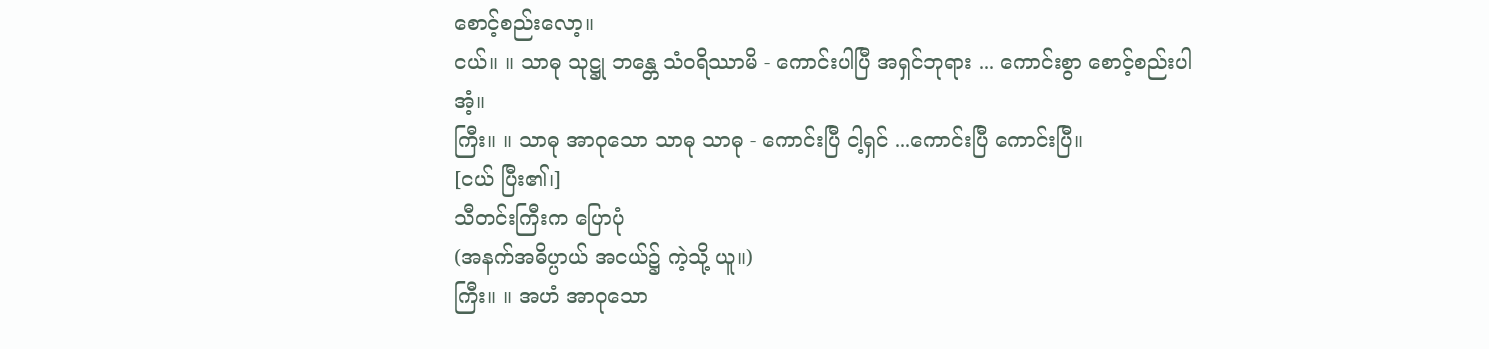စောင့်စည်းလော့။
ငယ်။ ။ သာဓု သုဋ္ဌု ဘန္တေ သံဝရိဿာမိ - ကောင်းပါပြီ အရှင်ဘုရား ... ကောင်းစွာ စောင့်စည်းပါအံ့။
ကြီး။ ။ သာဓု အာဝုသော သာဓု သာဓု - ကောင်းပြီ ငါ့ရှင် ...ကောင်းပြီ ကောင်းပြီ။
[ငယ် ပြီး၏၊]
သီတင်းကြီးက ပြောပုံ
(အနက်အဓိပ္ပာယ် အငယ်၌ ကဲ့သို့ ယူ။)
ကြီး။ ။ အဟံ အာဝုသော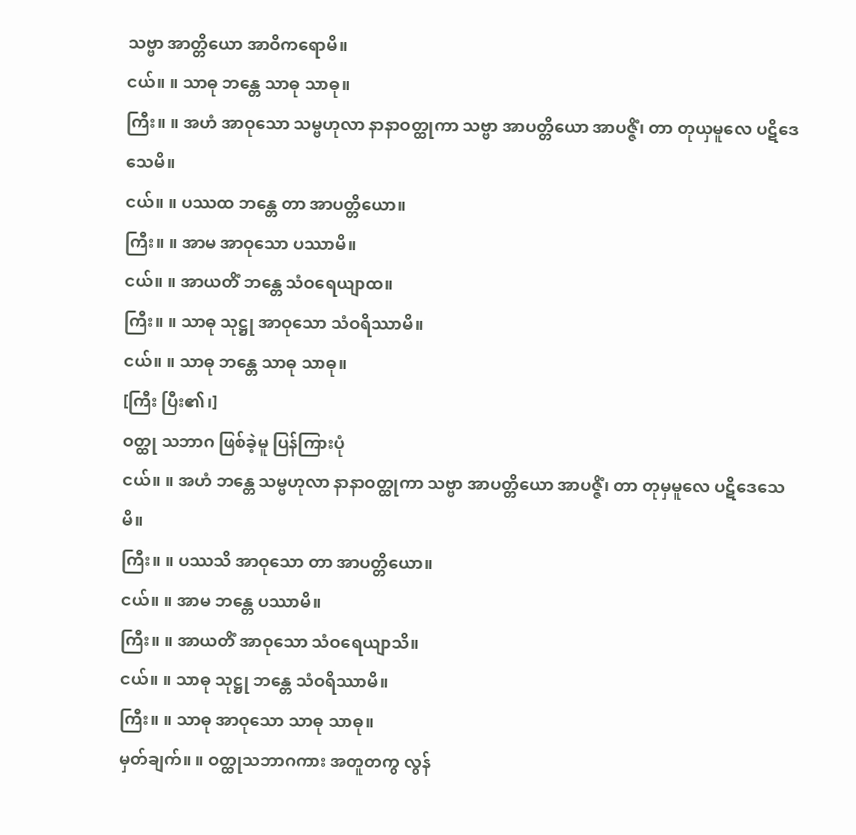သဗ္ဗာ အာတ္တိယော အာဝိကရောမိ။
ငယ်။ ။ သာဓု ဘန္တေ သာဓု သာဓု။
ကြီး။ ။ အဟံ အာဝုသော သမ္ဗဟုလာ နာနာဝတ္ထုကာ သဗ္ဗာ အာပတ္တိယော အာပဇ္ဇိံ၊ တာ တုယှမူလေ ပဋိဒေသေမိ။
ငယ်။ ။ ပဿထ ဘန္တေ တာ အာပတ္တိယော။
ကြီး။ ။ အာမ အာဝုသော ပဿာမိ။
ငယ်။ ။ အာယတိံ ဘန္တေ သံဝရေယျာထ။
ကြီး။ ။ သာဓု သုဋ္ဌု အာဝုသော သံဝရိဿာမိ။
ငယ်။ ။ သာဓု ဘန္တေ သာဓု သာဓု။
[ကြီး ပြီး၏၊]
ဝတ္ထု သဘာဂ ဖြစ်ခဲ့မူ ပြန်ကြားပုံ
ငယ်။ ။ အဟံ ဘန္တေ သမ္ဗဟုလာ နာနာဝတ္ထုကာ သဗ္ဗာ အာပတ္တိယော အာပဇ္ဇိံ၊ တာ တုမှမူလေ ပဋိဒေသေမိ။
ကြီး။ ။ ပဿသိ အာဝုသော တာ အာပတ္တိယော။
ငယ်။ ။ အာမ ဘန္တေ ပဿာမိ။
ကြီး။ ။ အာယတိံ အာဝုသော သံဝရေယျာသိ။
ငယ်။ ။ သာဓု သုဋ္ဌု ဘန္တေ သံဝရိဿာမိ။
ကြီး။ ။ သာဓု အာဝုသော သာဓု သာဓု။
မှတ်ချက်။ ။ ဝတ္ထုသဘာဂကား အတူတကွ လွန်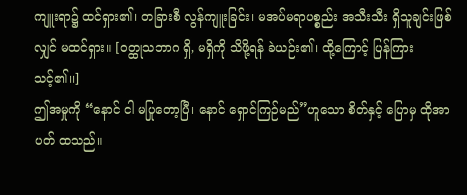ကျူးရာ၌ ထင်ရှား၏၊ တခြားစီ လွန်ကျူးခြင်း၊ မအပ်မရာပစ္စည်း အသီးသီး ရှိသူချင်းဖြစ်လျှင် မထင်ရှား။ [ဝတ္ထုသဘာဂ ရှိ, မရှိကို သိဖို့ရန် ခဲယဉ်း၏၊ ထို့ကြောင့် ပြန်ကြားသင့်၏၊၊]
ဤအမှုကို “နောင် ငါ မပြုတော့ပြီ၊ နောင် ရှောင်ကြဉ်မည်”ဟူသော စိတ်နှင့် ပြောမှ ထိုအာပတ် ထသည်။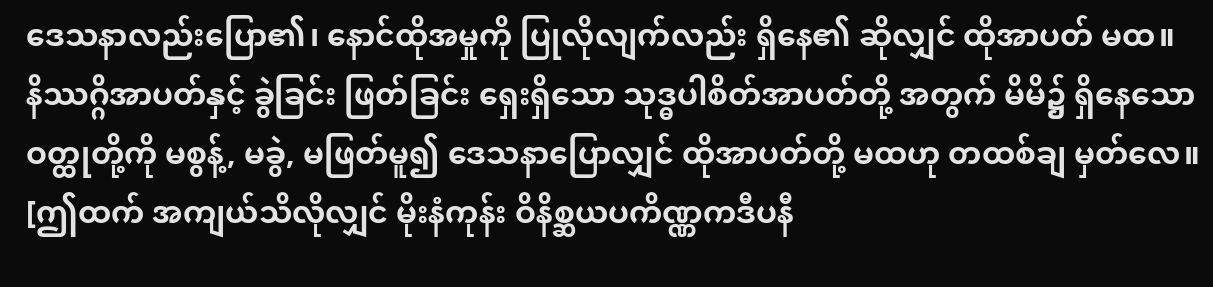ဒေသနာလည်းပြော၏၊ နောင်ထိုအမှုကို ပြုလိုလျက်လည်း ရှိနေ၏ ဆိုလျှင် ထိုအာပတ် မထ။
နိဿဂ္ဂိအာပတ်နှင့် ခွဲခြင်း ဖြတ်ခြင်း ရှေးရှိသော သုဒ္ဓပါစိတ်အာပတ်တို့ အတွက် မိမိ၌ ရှိနေသော ဝတ္ထုတို့ကို မစွန့်, မခွဲ, မဖြတ်မူ၍ ဒေသနာပြောလျှင် ထိုအာပတ်တို့ မထဟု တထစ်ချ မှတ်လေ။ [ဤထက် အကျယ်သိလိုလျှင် မိုးနံကုန်း ဝိနိစ္ဆယပကိဏ္ဏကဒီပနီ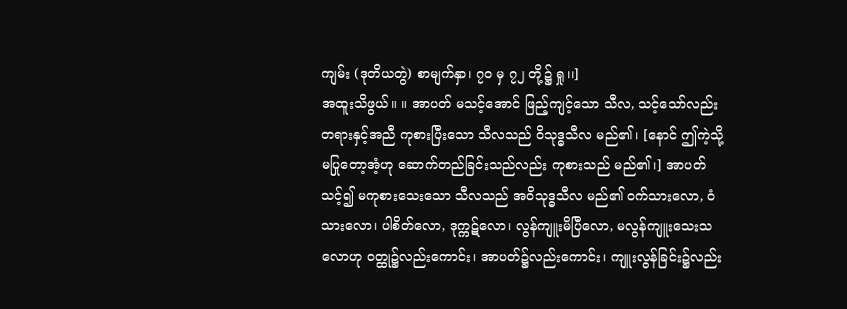ကျမ်း (ဒုတိယတွဲ) စာမျက်နှာ၊ ၇၀ မှ ၇၂ တို့၌ ရှု၊၊]
အထူးသိဖွယ်။ ။ အာပတ် မသင့်အောင် ဖြည့်ကျင့်သော သီလ, သင့်သော်လည်း တရားနှင့်အညီ ကုစားပြီးသော သီလသည် ဝိသုဒ္ဓသီလ မည်၏၊ [နောင် ဤကဲ့သို့ မပြုတော့အံ့ဟု ဆောက်တည်ခြင်းသည်လည်း ကုစားသည် မည်၏၊] အာပတ်သင့်၍ မကုစားသေးသော သီလသည် အဝိသုဒ္ဓသီလ မည်၏ ဝက်သားလော, ဝံသားလော၊ ပါစိတ်လော, ဒုက္ကဋ်လော၊ လွန်ကျူးမိပြီလော, မလွန်ကျူးသေးသလောဟု ဝတ္ထု၌လည်းကောင်း၊ အာပတ်၌လည်းကောင်း၊ ကျူးလွန်ခြင်း၌လည်း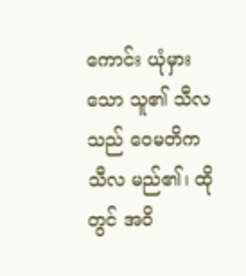ကောင်း ယုံမှားသော သူ၏ သီလသည် ဝေမတိကသီလ မည်၏၊ ထိုတွင် အဝိ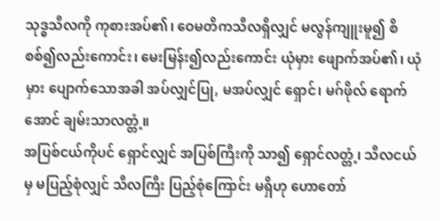သုဒ္ဓသီလကို ကုစားအပ်၏၊ ဝေမတိကသီလရှိလျှင် မလွန်ကျူးမူ၍ စိစစ်၍လည်းကောင်း၊ မေးမြန်း၍လည်းကောင်း ယုံမှား ဖျောက်အပ်၏၊ ယုံမှား ပျောက်သောအခါ အပ်လျှင်ပြု, မအပ်လျှင် ရှောင်၊ မဂ်ဖိုလ် ရောက်အောင် ချမ်းသာလတ္တံ့။
အပြစ်ငယ်ကိုပင် ရှောင်လျှင် အပြစ်ကြီးကို သာ၍ ရှောင်လတ္တံ့၊ သီလငယ် မှ မပြည့်စုံလျှင် သီလကြီး ပြည့်စုံကြောင်း မရှိဟု ဟောတော်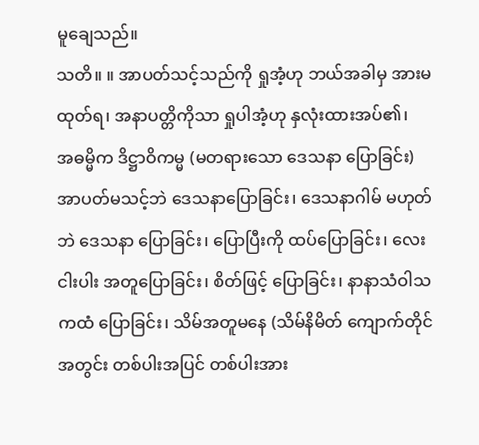မူချေသည်။
သတိ။ ။ အာပတ်သင့်သည်ကို ရှုအံ့ဟု ဘယ်အခါမှ အားမထုတ်ရ၊ အနာပတ္တိကိုသာ ရှုပါအံ့ဟု နှလုံးထားအပ်၏၊
အဓမ္မိက ဒိဋ္ဌာဝိကမ္မ (မတရားသော ဒေသနာ ပြောခြင်း)
အာပတ်မသင့်ဘဲ ဒေသနာပြောခြင်း၊ ဒေသနာဂါမ် မဟုတ်ဘဲ ဒေသနာ ပြောခြင်း၊ ပြောပြီးကို ထပ်ပြောခြင်း၊ လေးငါးပါး အတူပြောခြင်း၊ စိတ်ဖြင့် ပြောခြင်း၊ နာနာသံဝါသကထံ ပြောခြင်း၊ သိမ်အတူမနေ (သိမ်နိမိတ် ကျောက်တိုင်အတွင်း တစ်ပါးအပြင် တစ်ပါးအား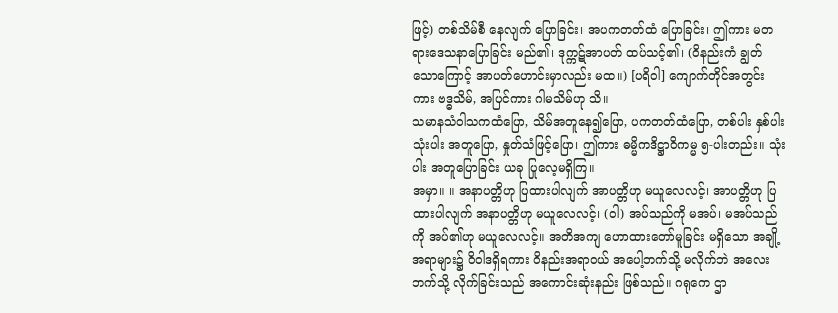ဖြင့်) တစ်သိမ်စီ နေလျက် ပြောခြင်း၊ အပကတတ်ထံ ပြောခြင်း၊ ဤကား မတရားဒေသနာပြောခြင်း မည်၏၊ ဒုက္ကဋ်အာပတ် ထပ်သင့်၏၊ (ဝိနည်းကံ ချွတ်သောကြောင့် အာပတ်ဟောင်းမှာလည်း မထ။) [ပရိဝါ] ကျောက်တိုင်အတွင်းကား ဗဒ္ဓသိမ်, အပြင်ကား ဂါမသိမ်ဟု သိ။
သမာနသံဝါသကထံပြော, သိမ်အတူနေ၍ပြော, ပကတတ်ထံပြော, တစ်ပါး နှစ်ပါး သုံးပါး အတူပြော, နှုတ်သံဖြင့်ပြော၊ ဤကား ဓမ္မိကဒိဋ္ဌာဝိကမ္မ ၅-ပါးတည်း။ သုံးပါး အတူပြောခြင်း ယခု ပြုလေ့မရှိကြ။
အမှာ။ ။ အနာပတ္တိဟု ပြထားပါလျက် အာပတ္တိဟု မယူလေလင့်၊ အာပတ္တိဟု ပြထားပါလျက် အနာပတ္တိဟု မယူလေလင့်၊ (ဝါ) အပ်သည်ကို မအပ်၊ မအပ်သည်ကို အပ်၏ဟု မယူလေလင့်။ အတိအကျ ဟောထားတော်မူခြင်း မရှိသော အချို့အရာများ၌ ဝိဝါဒရှိရကား ဝိနည်းအရာဝယ် အပေါ့ဘက်သို့ မလိုက်ဘဲ အလေးဘက်သို့ လိုက်ခြင်းသည် အကောင်းဆုံးနည်း ဖြစ်သည်။ ဂရုကေ ဌာ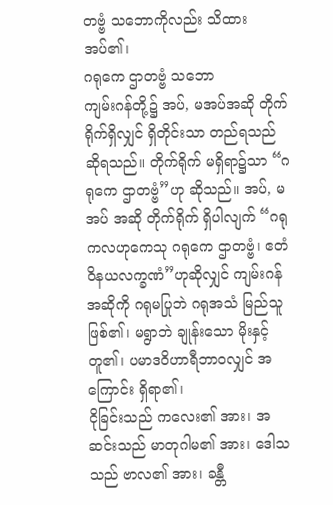တဗ္ဗံ သဘောကိုလည်း သိထားအပ်၏၊
ဂရုကေ ဌာတဗ္ဗံ သဘော
ကျမ်းဂန်တို့၌ အပ်, မအပ်အဆို တိုက်ရိုက်ရှိလျှင် ရှိတိုင်းသာ တည်ရသည် ဆိုရသည်။ တိုက်ရိုက် မရှိရာ၌သာ “ဂရုကေ ဌာတဗ္ဗံ”ဟု ဆိုသည်။ အပ်, မအပ် အဆို တိုက်ရိုက် ရှိပါလျက် “ဂရုကလဟုကေသု ဂရုကေ ဌာတဗ္ဗံ၊ ဧတံ ဝိနယလက္ခဏံ”ဟုဆိုလျှင် ကျမ်းဂန်အဆိုကို ဂရုမပြုဘဲ ဂရုအသံ မြည်သူ ဖြစ်၏၊ မရွာဘဲ ချုန်းသော မိုးနှင့် တူ၏၊ ပမာဒဝိဟာရီဘာဝလျှင် အကြောင်း ရှိရာ၏၊
ငိုခြင်းသည် ကလေး၏ အား၊ အဆင်းသည် မာတုဂါမ၏ အား၊ ဒေါသသည် ဗာလ၏ အား၊ ခန္တီ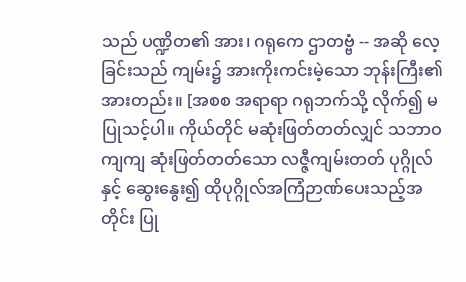သည် ပဏ္ဍိတ၏ အား၊ ဂရုကေ ဌာတဗ္ဗံ -- အဆို လေ့ခြင်းသည် ကျမ်း၌ အားကိုးကင်းမဲ့သော ဘုန်းကြီး၏ အားတည်း။ [အစစ အရာရာ ဂရုဘက်သို့ လိုက်၍ မပြုသင့်ပါ။ ကိုယ်တိုင် မဆုံးဖြတ်တတ်လျှင် သဘာဝကျကျ ဆုံးဖြတ်တတ်သော လဇ္ဇီကျမ်းတတ် ပုဂ္ဂိုလ်နှင့် ဆွေးနွေး၍ ထိုပုဂ္ဂိုလ်အကြံဉာဏ်ပေးသည့်အတိုင်း ပြု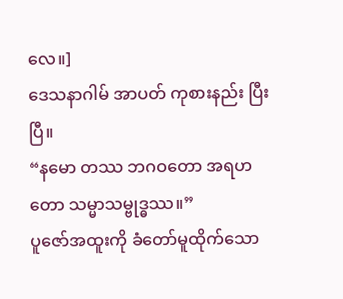လေ။]
ဒေသနာဂါမ် အာပတ် ကုစားနည်း ပြီးပြီ။
“နမော တဿ ဘဂဝတော အရဟတော သမ္မာသမ္ဗုဒ္ဓဿ။”
ပူဇော်အထူးကို ခံတော်မူထိုက်သော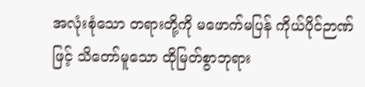အလုံးစုံသော တရားတို့ကို မဖောက်မပြန် ကိုယ်ပိုင်ဉာဏ်ဖြင့် သိတော်မူသော ထိုမြတ်စွာဘုရား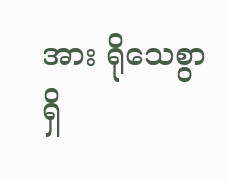အား ရိုသေစွာ ရှိ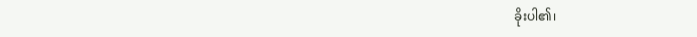ခိုးပါ၏၊